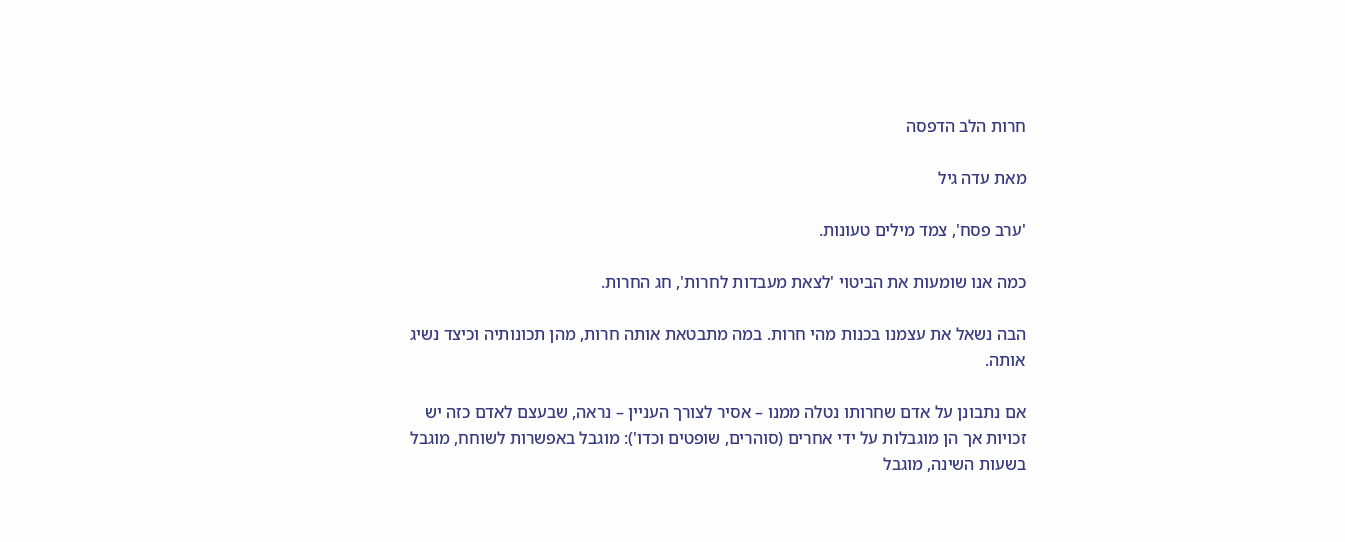חרות הלב הדפסה

מאת עדה גיל

'ערב פסח', צמד מילים טעונות.

כמה אנו שומעות את הביטוי 'לצאת מעבדות לחרות', חג החרות.

הבה נשאל את עצמנו בכנות מהי חרות. במה מתבטאת אותה חרות, מהן תכונותיה וכיצד נשיג אותה.

אם נתבונן על אדם שחרותו נטלה ממנו – אסיר לצורך העניין – נראה, שבעצם לאדם כזה יש זכויות אך הן מוגבלות על ידי אחרים (סוהרים, שופטים וכדו'): מוגבל באפשרות לשוחח, מוגבל בשעות השינה, מוגבל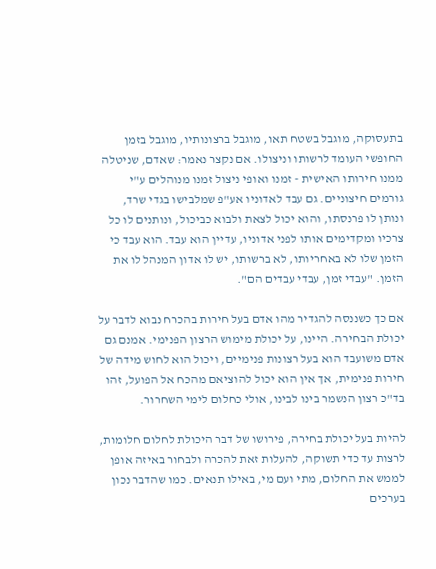בתעסוקה, מוגבל בשטח תאו, מוגבל ברצונותיו, מוגבל בזמן החופשי העומד לרשותו וניצולו. אם נקצר נאמר: שאדם, שניטלה ממנו חירותו האישית - זמנו ואופי ניצול זמנו מנוהלים ע"י גורמים חיצוניים. גם עבד לאדוניו אע"פ שמלבישו בגדי שרד, ונותן לו פרנסתו, והוא יכול לצאת ולבוא כביכול, ונותנים לו כל צרכיו ומקדימים אותו לפני אדוניו, עדיין הוא עבד. הוא עבד כי הזמן שלו לא באחריותו, לא ברשותו, יש לו אדון המנהל לו את הזמן. "עבדי זמן, עבדי עבדים הם".

אם כך כשננסה להגדיר מהו אדם בעל חירות בהכרח נבוא לדבר על יכולת הבחירה. היינו, על יכולת מימוש הרצון הפנימי. אמנם גם אדם משועבד הוא בעל רצונות פנימיים, ויכול הוא לחוש מידה של חירות פנימית, אך אין הוא יכול להוציאם מהכח אל הפועל, זהו בד"כ רצון הנשמר בינו לבינו, אולי כחלום לימי השחרור.

להיות בעל יכולת בחירה, פירושו של דבר היכולת לחלום חלומות, לרצות עד כדי תשוקה, להעלות זאת להכרה ולבחור באיזה אופן לממש את החלום, מתי ועם מי, באילו תנאים. כמו שהדבר נכון בערכים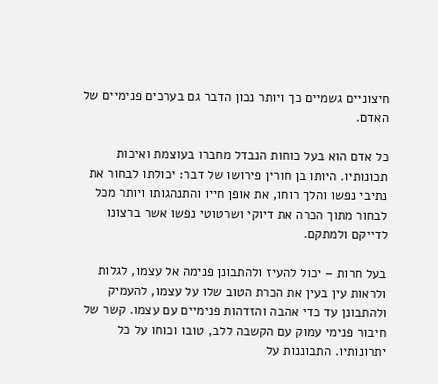חיצוניים גשמיים כך ויותר נכון הדבר גם בערכים פנימיים של האדם.

כל אדם הוא בעל כוחות הנבדל מחברו בעוצמת ואיכות תכונותיו. היותו בן חורין פירושו של דבר: יכולתו לבחור את נתיבי נפשו והלך רוחו, את אופן חייו והתנהגותו ויותר מכל לבחור מתוך הכרה את דיוקי ושרטוטי נפשו אשר ברצונו לדייקם ולמתקם.

בעל חרות – יכול להעיז ולהתבונן פנימה אל עצמו, לגלות ולראות עין בעין את הכרת הטוב שלו על עצמו, להעמיק ולהתבונן עד כדי אהבה והזדהות פנימיים עם עצמו. קשר של חיבור פנימי עמוק עם הקשבה ללב, טובו וכוחו על כל יתרונותיו. התבוננות על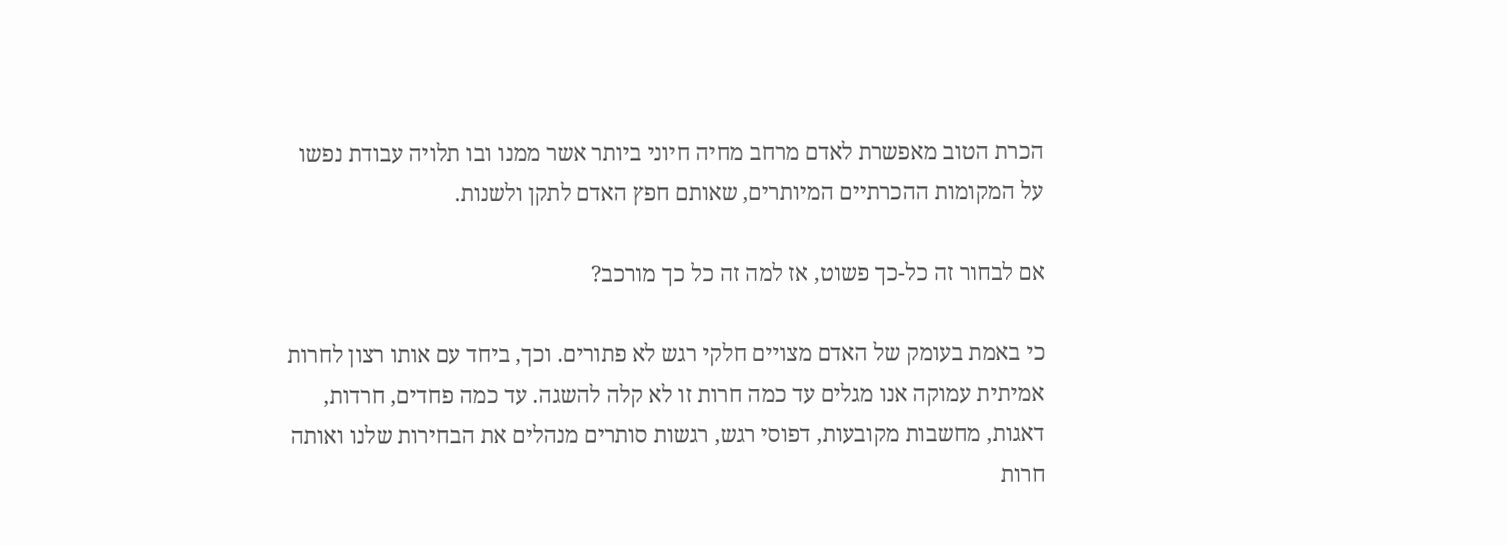הכרת הטוב מאפשרת לאדם מרחב מחיה חיוני ביותר אשר ממנו ובו תלויה עבודת נפשו על המקומות ההכרתיים המיותרים, שאותם חפץ האדם לתקן ולשנות.

אם לבחור זה כל-כך פשוט, אז למה זה כל כך מורכב?

כי באמת בעומק של האדם מצויים חלקי רגש לא פתורים. וכך, ביחד עם אותו רצון לחרות אמיתית עמוקה אנו מגלים עד כמה חרות זו לא קלה להשגה. עד כמה פחדים, חרדות, דאגות, מחשבות מקובעות, דפוסי רגש, רגשות סותרים מנהלים את הבחירות שלנו ואותה חרות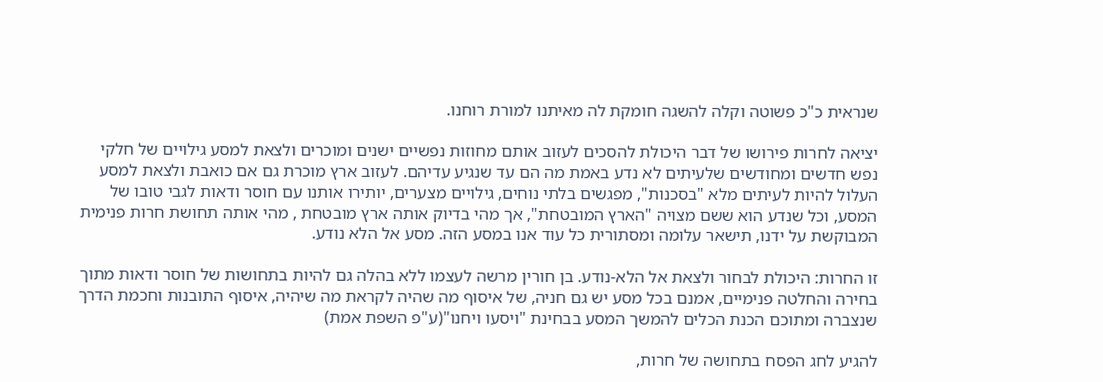שנראית כ"כ פשוטה וקלה להשגה חומקת לה מאיתנו למורת רוחנו.

יציאה לחרות פירושו של דבר היכולת להסכים לעזוב אותם מחוזות נפשיים ישנים ומוכרים ולצאת למסע גילויים של חלקי נפש חדשים ומחודשים שלעיתים לא נדע באמת מה הם עד שנגיע עדיהם. לעזוב ארץ מוכרת גם אם כואבת ולצאת למסע העלול להיות לעיתים מלא "בסכנות", מפגשים בלתי נוחים, גילויים מצערים, יותירו אותנו עם חוסר ודאות לגבי טובו של המסע, וכל שנדע הוא ששם מצויה "הארץ המובטחת", אך מהי בדיוק אותה ארץ מובטחת , מהי אותה תחושת חרות פנימית המבוקשת על ידנו, תישאר עלומה ומסתורית כל עוד אנו במסע הזה. מסע אל הלא נודע.

זו החרות: היכולת לבחור ולצאת אל הלא-נודע. בן חורין מרשה לעצמו ללא בהלה גם להיות בתחושות של חוסר ודאות מתוך בחירה והחלטה פנימיים, אמנם בכל מסע יש גם חניה, של איסוף מה שהיה לקראת מה שיהיה, איסוף התובנות וחכמת הדרך שנצברה ומתוכם הכנת הכלים להמשך המסע בבחינת "ויסעו ויחנו"(ע"פ השפת אמת)

להגיע לחג הפסח בתחושה של חרות,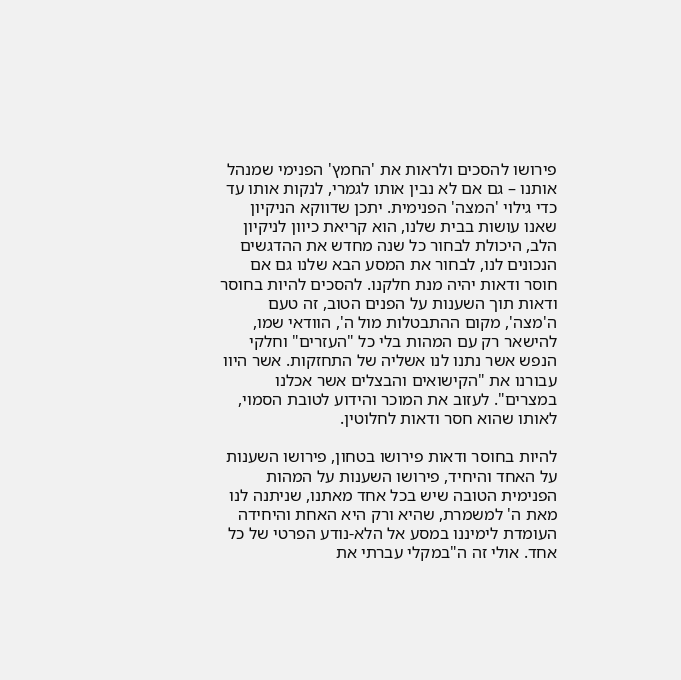פירושו להסכים ולראות את 'החמץ' הפנימי שמנהל אותנו – גם אם לא נבין אותו לגמרי, לנקות אותו עד כדי גילוי 'המצה' הפנימית. יתכן שדווקא הניקיון שאנו עושות בבית שלנו, הוא קריאת כיוון לניקיון הלב, היכולת לבחור כל שנה מחדש את ההדגשים הנכונים לנו, לבחור את המסע הבא שלנו גם אם חוסר ודאות יהיה מנת חלקנו. להסכים להיות בחוסר ודאות תוך השענות על הפנים הטוב, זה טעם ה'מצה', מקום ההתבטלות מול ה', הוודאי שמו, להישאר רק עם המהות בלי כל "העזרים" וחלקי הנפש אשר נתנו לנו אשליה של התחזקות. אשר היוו עבורנו את "הקישואים והבצלים אשר אכלנו במצרים". לעזוב את המוכר והידוע לטובת הסמוי, לאותו שהוא חסר ודאות לחלוטין.

להיות בחוסר ודאות פירושו בטחון, פירושו השענות על האחד והיחיד, פירושו השענות על המהות הפנימית הטובה שיש בכל אחד מאתנו, שניתנה לנו מאת ה' למשמרת, שהיא ורק היא האחת והיחידה העומדת לימיננו במסע אל הלא-נודע הפרטי של כל אחד. אולי זה ה"במקלי עברתי את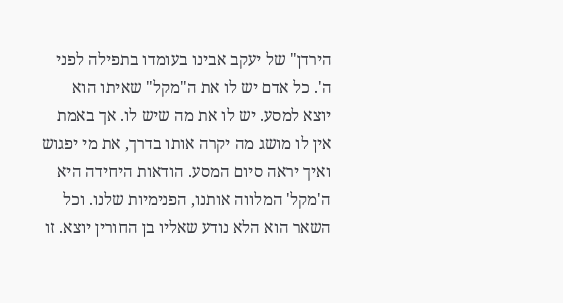הירדן" של יעקב אבינו בעומדו בתפילה לפני ה'. כל אדם יש לו את ה"מקל" שאיתו הוא יוצא למסע. יש לו את מה שיש לו. אך באמת אין לו מושג מה יקרה אותו בדרך, את מי יפגוש ואיך יראה סיום המסע. הודאות היחידה היא ה'מקל' המלווה אותנו, הפנימיות שלנו. וכל השאר הוא הלא נודע שאליו בן החורין יוצא. זו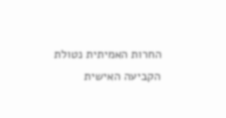החרות האמיתית נטולת הקביעה האישית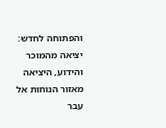והפתוחה לחדש: יציאה מהמוכר והידוע, היציאה מאזור הנוחות אל עבר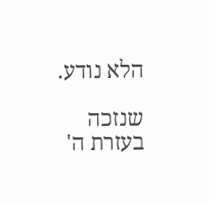הלא נודע.

שנזכה בעזרת ה'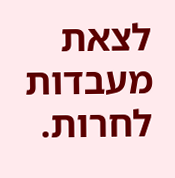לצאת מעבדות לחרות.